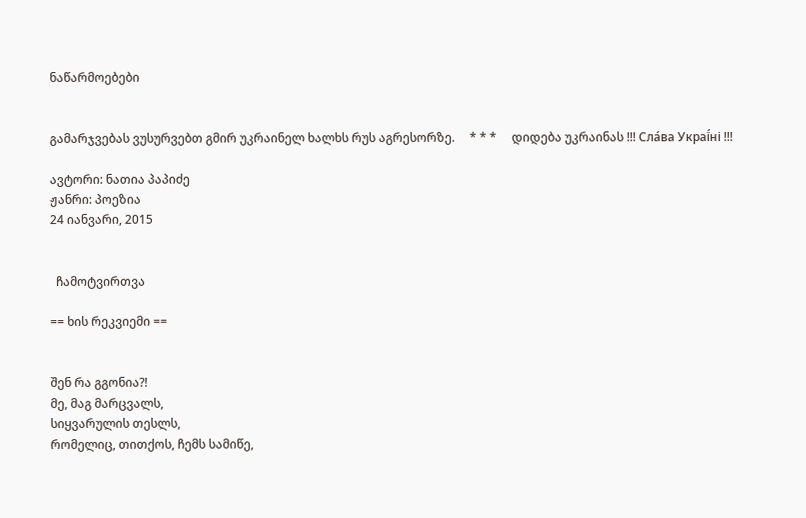ნაწარმოებები


გამარჯვებას ვუსურვებთ გმირ უკრაინელ ხალხს რუს აგრესორზე.     * * *     დიდება უკრაინას !!! Сла́ва Украї́ні !!!

ავტორი: ნათია პაპიძე
ჟანრი: პოეზია
24 იანვარი, 2015


  ჩამოტვირთვა

== ხის რეკვიემი ==


შენ რა გგონია?!
მე, მაგ მარცვალს,
სიყვარულის თესლს,
რომელიც, თითქოს, ჩემს სამიწე,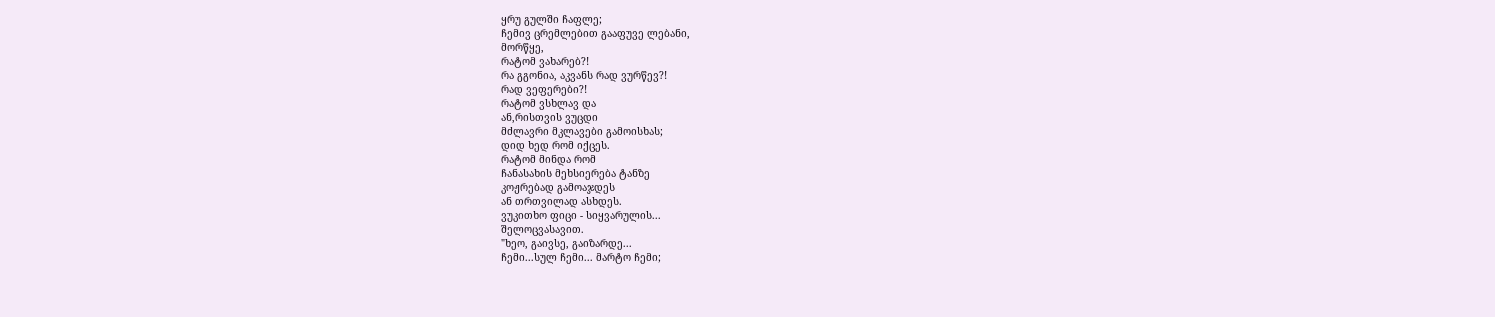ყრუ გულში ჩაფლე;
ჩემივ ცრემლებით გააფუვე ლებანი,
მორწყე,
რატომ ვახარებ?!
რა გგონია, აკვანს რად ვურწევ?!
რად ვეფერები?!
რატომ ვსხლავ და
ან,რისთვის ვუცდი
მძლავრი მკლავები გამოისხას;
დიდ ხედ რომ იქცეს.
რატომ მინდა რომ
ჩანასახის მეხსიერება ტანზე
კოჟრებად გამოაჯდეს
ან თრთვილად ასხდეს.
ვუკითხო ფიცი - სიყვარულის...
შელოცვასავით.
"ხეო, გაივსე, გაიზარდე...
ჩემი...სულ ჩემი... მარტო ჩემი;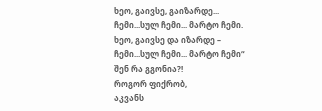ხეო, გაივსე, გაიზარდე...
ჩემი...სულ ჩემი... მარტო ჩემი.
ხეო, გაივსე და იზარდე –
ჩემი...სულ ჩემი... მარტო ჩემი“
შენ რა გგონია?!
როგორ ფიქრობ,
აკვანს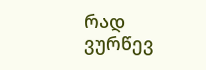რად ვურწევ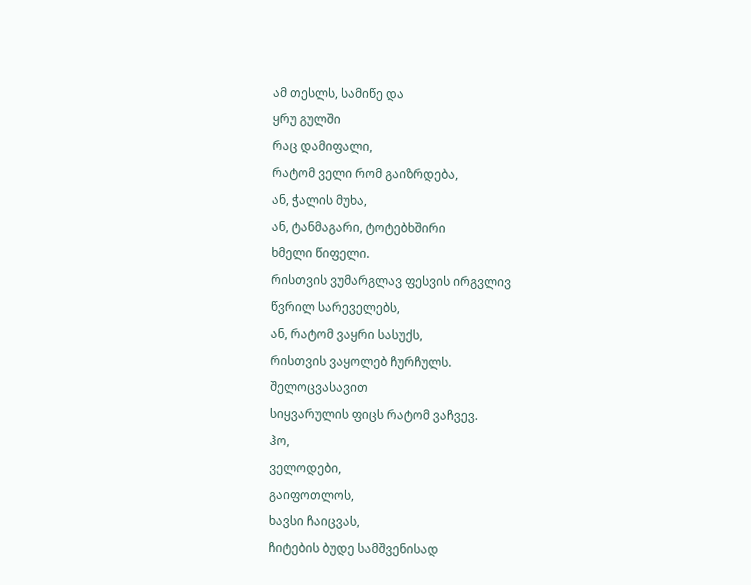ამ თესლს, სამიწე და
ყრუ გულში
რაც დამიფალი,
რატომ ველი რომ გაიზრდება,
ან, ჭალის მუხა,
ან, ტანმაგარი, ტოტებხშირი
ხმელი წიფელი.
რისთვის ვუმარგლავ ფესვის ირგვლივ
წვრილ სარეველებს,
ან, რატომ ვაყრი სასუქს,
რისთვის ვაყოლებ ჩურჩულს.
შელოცვასავით
სიყვარულის ფიცს რატომ ვაჩვევ.
ჰო,
ველოდები,
გაიფოთლოს,
ხავსი ჩაიცვას,
ჩიტების ბუდე სამშვენისად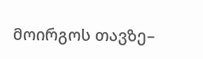მოირგოს თავზე–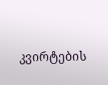კვირტების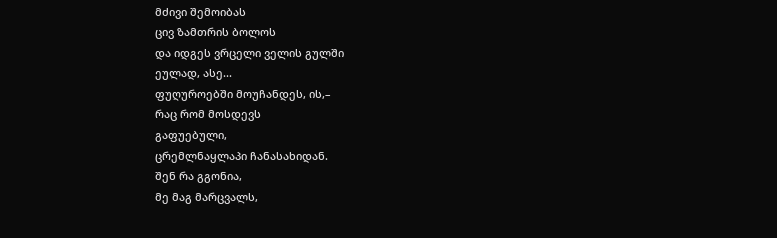მძივი შემოიბას
ცივ ზამთრის ბოლოს
და იდგეს ვრცელი ველის გულში
ეულად, ასე...
ფუღუროებში მოუჩანდეს, ის,–
რაც რომ მოსდევს
გაფუებული,
ცრემლნაყლაპი ჩანასახიდან.
შენ რა გგონია,
მე მაგ მარცვალს,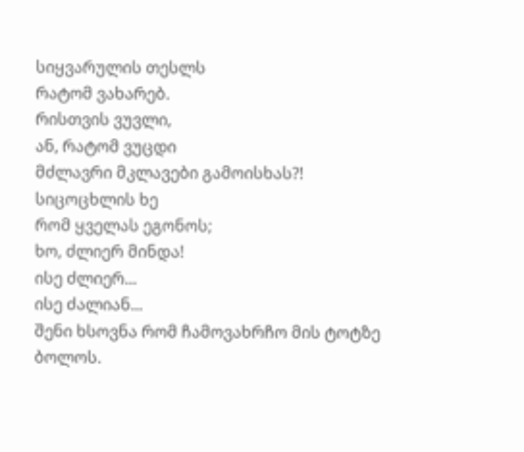სიყვარულის თესლს
რატომ ვახარებ.
რისთვის ვუვლი,
ან, რატომ ვუცდი
მძლავრი მკლავები გამოისხას?!
სიცოცხლის ხე
რომ ყველას ეგონოს;
ხო, ძლიერ მინდა!
ისე ძლიერ...
ისე ძალიან...
შენი ხსოვნა რომ ჩამოვახრჩო მის ტოტზე
ბოლოს.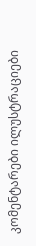კომენტარები ილუსტრაციები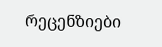რეცენზიები